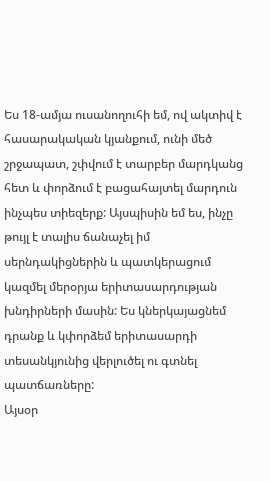Ես 18-ամյա ուսանողուհի եմ, ով ակտիվ է հասարակական կյանքում, ունի մեծ շրջապատ, շփվում է տարբեր մարդկանց հետ և փորձում է բացահայտել մարդուն ինչպես տիեզերք: Այսպիսին եմ ես, ինչը թույլ է տալիս ճանաչել իմ սերնդակիցներին և պատկերացում կազմել մերօրյա երիտասարդության խնդիրների մասին: Ես կներկայացնեմ դրանք և կփորձեմ երիտասարդի տեսանկյունից վերլուծել ու գտնել պատճառները:
Այսօր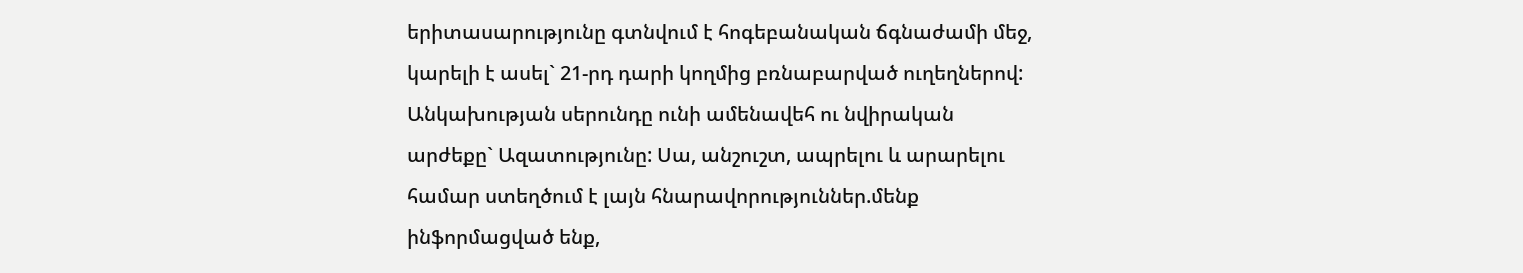երիտասարությունը գտնվում է հոգեբանական ճգնաժամի մեջ, կարելի է ասել` 21-րդ դարի կողմից բռնաբարված ուղեղներով: Անկախության սերունդը ունի ամենավեհ ու նվիրական արժեքը` Ազատությունը: Սա, անշուշտ, ապրելու և արարելու համար ստեղծում է լայն հնարավորություններ.մենք ինֆորմացված ենք,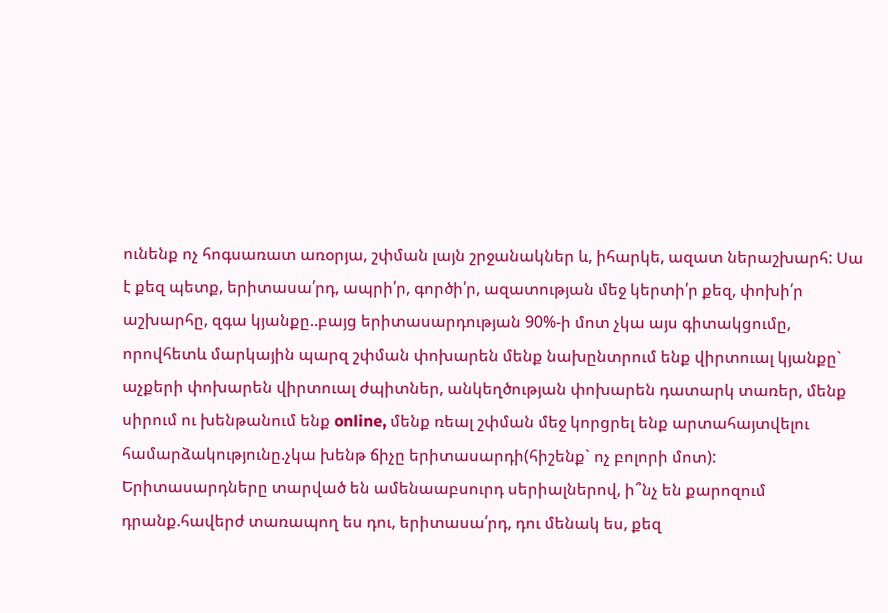ունենք ոչ հոգսառատ առօրյա, շփման լայն շրջանակներ և, իհարկե, ազատ ներաշխարհ: Սա է քեզ պետք, երիտասա՛րդ, ապրի՛ր, գործի՛ր, ազատության մեջ կերտի՛ր քեզ, փոխի՛ր աշխարհը, զգա կյանքը..բայց երիտասարդության 90%-ի մոտ չկա այս գիտակցումը, որովհետև մարկային պարզ շփման փոխարեն մենք նախընտրում ենք վիրտուալ կյանքը` աչքերի փոխարեն վիրտուալ ժպիտներ, անկեղծության փոխարեն դատարկ տառեր, մենք սիրում ու խենթանում ենք online, մենք ռեալ շփման մեջ կորցրել ենք արտահայտվելու համարձակությունը.չկա խենթ ճիչը երիտասարդի(հիշենք` ոչ բոլորի մոտ):
Երիտասարդները տարված են ամենաաբսուրդ սերիալներով, ի՞նչ են քարոզում դրանք.հավերժ տառապող ես դու, երիտասա՛րդ, դու մենակ ես, քեզ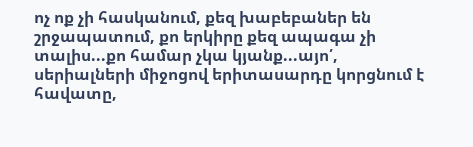ոչ ոք չի հասկանում, քեզ խաբեբաներ են շրջապատում, քո երկիրը քեզ ապագա չի տալիս...քո համար չկա կյանք...այո՛, սերիալների միջոցով երիտասարդը կորցնում է հավատը,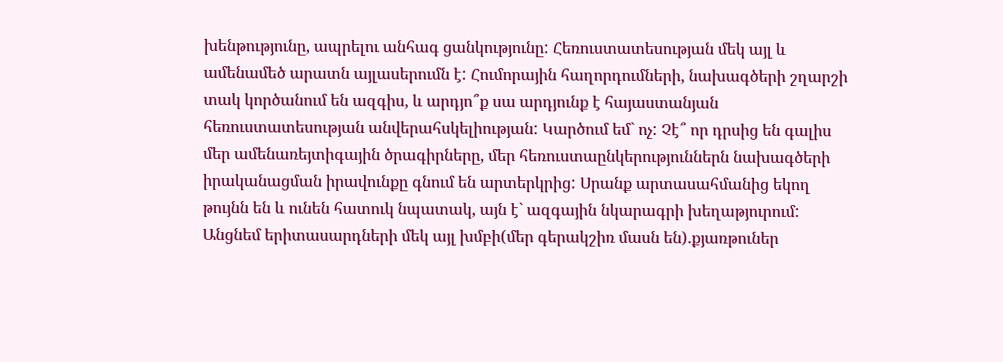խենթությունը, ապրելու անհագ ցանկությունը: Հեռուստատեսության մեկ այլ և ամենամեծ արատն այլասերումն է: Հումորային հաղորդումների, նախագծերի շղարշի տակ կործանում են ազգիս, և արդյո՞ք սա արդյունք է հայաստանյան հեռուստատեսության անվերահսկելիության: Կարծում եմ` ոչ: Չէ՞ որ դրսից են գալիս մեր ամենառեյտիգային ծրագիրները, մեր հեռուստաընկերություններն նախագծերի իրականացման իրավունքը գնում են արտերկրից: Սրանք արտասահմանից եկող թույնն են և ունեն հատուկ նպատակ, այն է` ազգային նկարագրի խեղաթյուրում:
Անցնեմ երիտասարդների մեկ այլ խմբի(մեր գերակշիռ մասն են).քյառթուներ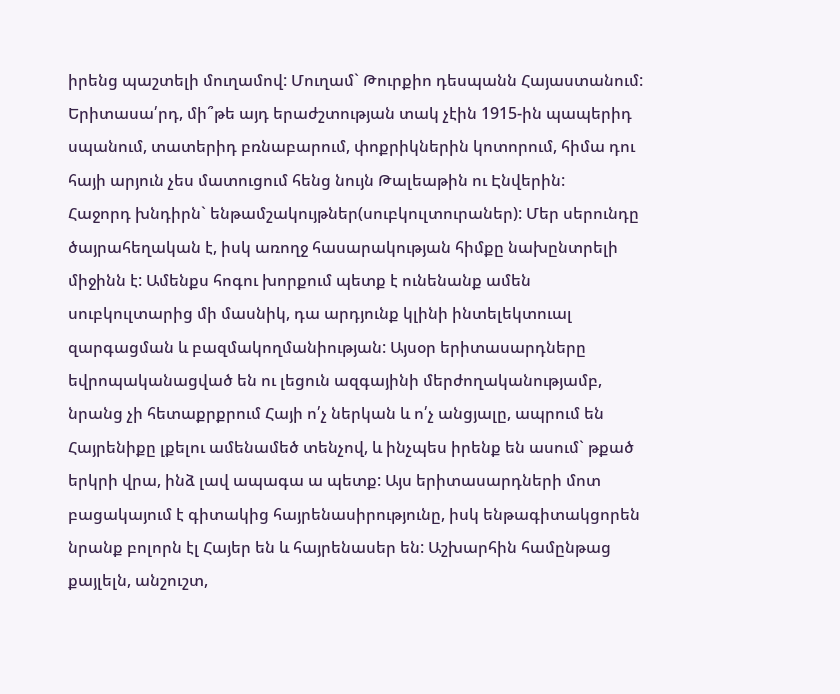իրենց պաշտելի մուղամով: Մուղամ` Թուրքիո դեսպանն Հայաստանում: Երիտասա՛րդ, մի՞թե այդ երաժշտության տակ չէին 1915-ին պապերիդ սպանում, տատերիդ բռնաբարում, փոքրիկներին կոտորում, հիմա դու հայի արյուն չես մատուցում հենց նույն Թալեաթին ու Էնվերին:
Հաջորդ խնդիրն` ենթամշակույթներ(սուբկուլտուրաներ): Մեր սերունդը ծայրահեղական է, իսկ առողջ հասարակության հիմքը նախընտրելի միջինն է: Ամենքս հոգու խորքում պետք է ունենանք ամեն սուբկուլտարից մի մասնիկ, դա արդյունք կլինի ինտելեկտուալ զարգացման և բազմակողմանիության: Այսօր երիտասարդները եվրոպականացված են ու լեցուն ազգայինի մերժողականությամբ, նրանց չի հետաքրքրում Հայի ո՛չ ներկան և ո՛չ անցյալը, ապրում են Հայրենիքը լքելու ամենամեծ տենչով, և ինչպես իրենք են ասում` թքած երկրի վրա, ինձ լավ ապագա ա պետք: Այս երիտասարդների մոտ բացակայում է գիտակից հայրենասիրությունը, իսկ ենթագիտակցորեն նրանք բոլորն էլ Հայեր են և հայրենասեր են: Աշխարհին համընթաց քայլելն, անշուշտ,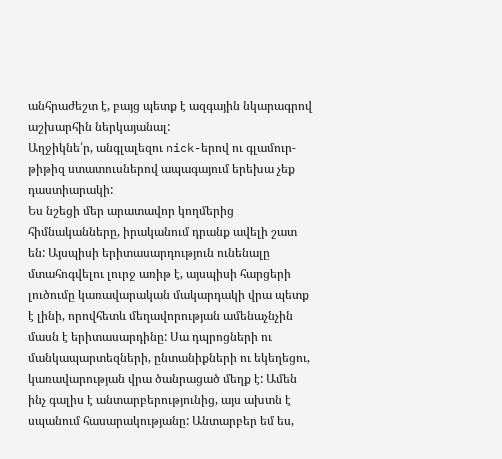անհրաժեշտ է, բայց պետք է ազգային նկարագրով աշխարհին ներկայանալ:
Աղջիկնե՛ր, անգլալեզու nick-երով ու գլամուր-թիթիզ ստատուսներով ապագայում երեխա չեք դաստիարակի:
Ես նշեցի մեր արատավոր կողմերից հիմնականները, իրականում դրանք ավելի շատ են: Այսպիսի երիտասարդություն ունենալը մտահոգվելու լուրջ առիթ է, այսպիսի հարցերի լուծումը կառավարական մակարդակի վրա պետք է լինի, որովհետև մեղավորության ամենաչնչին մասն է երիտասարդինը: Սա դպրոցների ու մանկապարտեզների, ընտանիքների ու եկեղեցու, կառավարության վրա ծանրացած մեղք է: Ամեն ինչ գալիս է անտարբերությունից, այս ախտն է սպանում հասարակությանը: Անտարբեր եմ ես,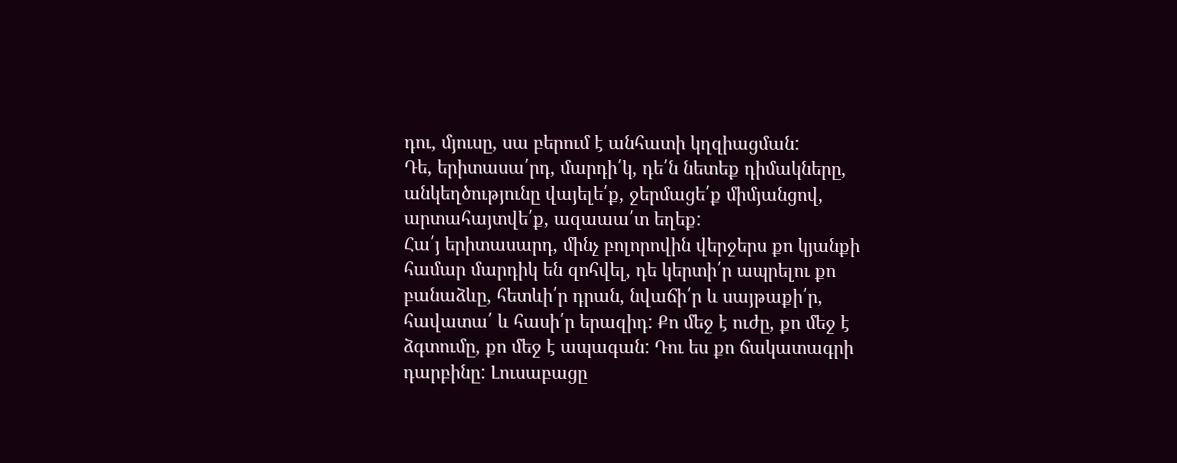դու, մյուսը, սա բերում է անհատի կղզիացման:
Դե, երիտասա՛րդ, մարդի՛կ, դե՛ն նետեք դիմակները, անկեղծությունը վայելե՛ք, ջերմացե՛ք միմյանցով, արտահայտվե՛ք, ազաաա՛տ եղեք:
Հա՛յ երիտասարդ, մինչ բոլորովին վերջերս քո կյանքի համար մարդիկ են զոհվել, դե կերտի՛ր ապրելու քո բանաձևը, հետևի՛ր դրան, նվաճի՛ր և սայթաքի՛ր, հավատա՛ և հասի՛ր երազիդ: Քո մեջ է ուժը, քո մեջ է ձգտումը, քո մեջ է ապագան: Դու ես քո ճակատագրի դարբինը: Լուսաբացը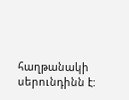հաղթանակի սերունդինն է: